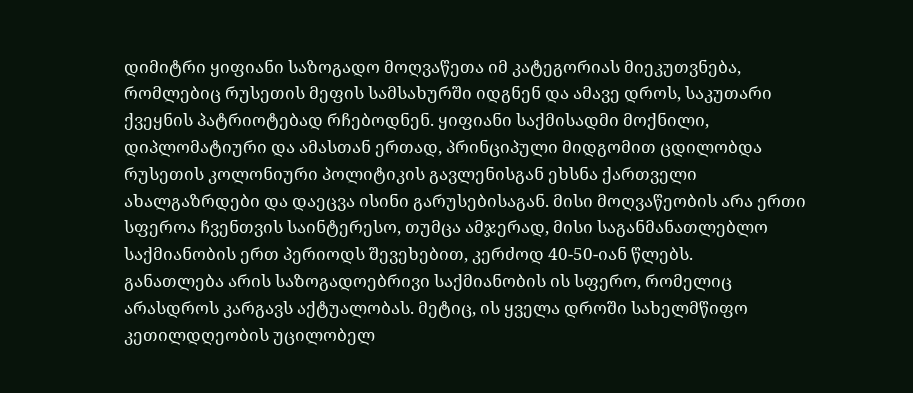დიმიტრი ყიფიანი საზოგადო მოღვაწეთა იმ კატეგორიას მიეკუთვნება, რომლებიც რუსეთის მეფის სამსახურში იდგნენ და ამავე დროს, საკუთარი ქვეყნის პატრიოტებად რჩებოდნენ. ყიფიანი საქმისადმი მოქნილი, დიპლომატიური და ამასთან ერთად, პრინციპული მიდგომით ცდილობდა რუსეთის კოლონიური პოლიტიკის გავლენისგან ეხსნა ქართველი ახალგაზრდები და დაეცვა ისინი გარუსებისაგან. მისი მოღვაწეობის არა ერთი სფეროა ჩვენთვის საინტერესო, თუმცა ამჯერად, მისი საგანმანათლებლო საქმიანობის ერთ პერიოდს შევეხებით, კერძოდ 40-50-იან წლებს.
განათლება არის საზოგადოებრივი საქმიანობის ის სფერო, რომელიც არასდროს კარგავს აქტუალობას. მეტიც, ის ყველა დროში სახელმწიფო კეთილდღეობის უცილობელ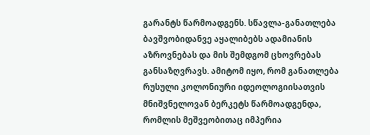გარანტს წარმოადგენს. სწავლა-განათლება ბავშვობიდანვე აყალიბებს ადამიანის აზროვნებას და მის შემდგომ ცხოვრებას განსაზღვრავს. ამიტომ იყო, რომ განათლება რუსული კოლონიური იდეოლოგიისათვის მნიშვნელოვან ბერკეტს წარმოადგენდა, რომლის მეშვეობითაც იმპერია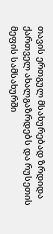თავის ერთგულ მსახურებად ზრდიდა ქართველ ახალგაზრდებს და რუსეთის მეფის სამსახურში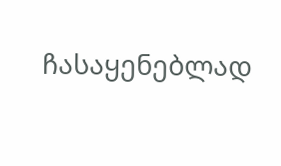ჩასაყენებლად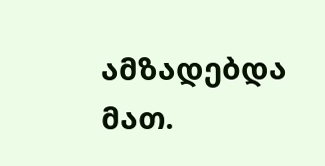ამზადებდა მათ.